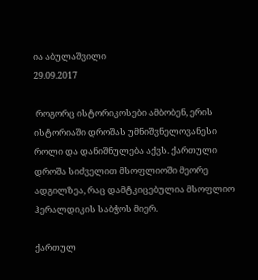ია აბულაშვილი
29.09.2017

 როგორც ისტორიკოსები ამბობენ, ერის ისტორიაში დროშას უმნიშვნელოვანესი როლი და დანიშნულება აქვს. ქართული დროშა სიძველით მსოფლიოში მეორე ადგილზეა, რაც დამტკიცებულია მსოფლიო ჰერალდიკის საბჭოს მიერ.

ქართულ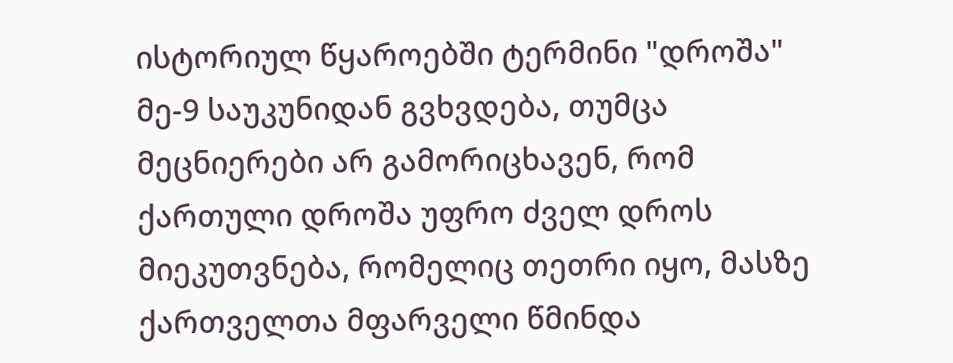ისტორიულ წყაროებში ტერმინი "დროშა" მე-9 საუკუნიდან გვხვდება, თუმცა მეცნიერები არ გამორიცხავენ, რომ ქართული დროშა უფრო ძველ დროს მიეკუთვნება, რომელიც თეთრი იყო, მასზე ქართველთა მფარველი წმინდა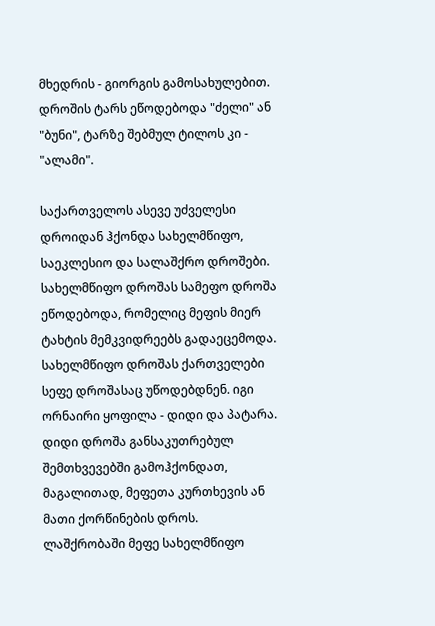მხედრის - გიორგის გამოსახულებით. დროშის ტარს ეწოდებოდა "ძელი" ან "ბუნი", ტარზე შებმულ ტილოს კი - "ალამი".

საქართველოს ასევე უძველესი დროიდან ჰქონდა სახელმწიფო, საეკლესიო და სალაშქრო დროშები. სახელმწიფო დროშას სამეფო დროშა ეწოდებოდა, რომელიც მეფის მიერ ტახტის მემკვიდრეებს გადაეცემოდა. სახელმწიფო დროშას ქართველები სეფე დროშასაც უწოდებდნენ. იგი ორნაირი ყოფილა - დიდი და პატარა. დიდი დროშა განსაკუთრებულ შემთხვევებში გამოჰქონდათ, მაგალითად, მეფეთა კურთხევის ან მათი ქორწინების დროს. ლაშქრობაში მეფე სახელმწიფო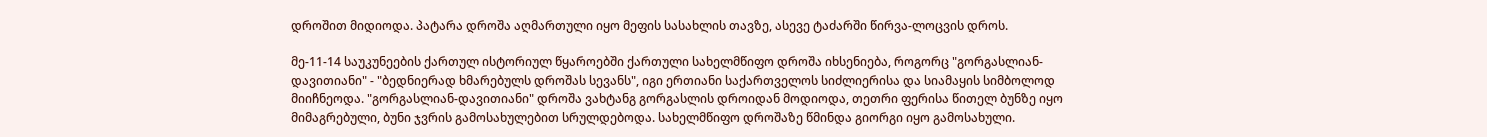დროშით მიდიოდა. პატარა დროშა აღმართული იყო მეფის სასახლის თავზე, ასევე ტაძარში წირვა-ლოცვის დროს.

მე-11-14 საუკუნეების ქართულ ისტორიულ წყაროებში ქართული სახელმწიფო დროშა იხსენიება, როგორც "გორგასლიან-დავითიანი" - "ბედნიერად ხმარებულს დროშას სევანს", იგი ერთიანი საქართველოს სიძლიერისა და სიამაყის სიმბოლოდ მიიჩნეოდა. "გორგასლიან-დავითიანი" დროშა ვახტანგ გორგასლის დროიდან მოდიოდა, თეთრი ფერისა წითელ ბუნზე იყო მიმაგრებული, ბუნი ჯვრის გამოსახულებით სრულდებოდა. სახელმწიფო დროშაზე წმინდა გიორგი იყო გამოსახული.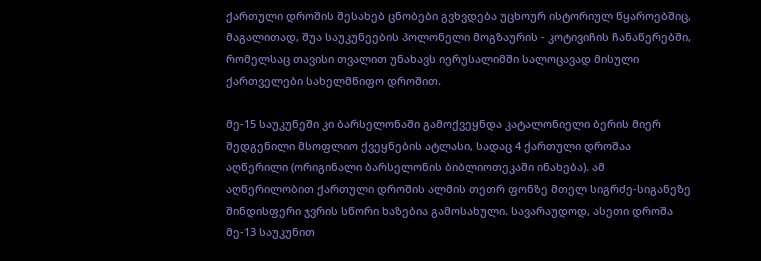ქართული დროშის შესახებ ცნობები გვხვდება უცხოურ ისტორიულ წყაროებშიც, მაგალითად, შუა საუკუნეების პოლონელი მოგზაურის - კოტივიჩის ჩანაწერებში, რომელსაც თავისი თვალით უნახავს იერუსალიმში სალოცავად მისული ქართველები სახელმწიფო დროშით.

მე-15 საუკუნეში კი ბარსელონაში გამოქვეყნდა კატალონიელი ბერის მიერ შედგენილი მსოფლიო ქვეყნების ატლასი, სადაც 4 ქართული დროშაა აღწერილი (ორიგინალი ბარსელონის ბიბლიოთეკაში ინახება). ამ აღწერილობით ქართული დროშის ალმის თეთრ ფონზე მთელ სიგრძე-სიგანეზე შინდისფერი ჯვრის სწორი ხაზებია გამოსახული. სავარაუდოდ, ასეთი დროშა მე-13 საუკუნით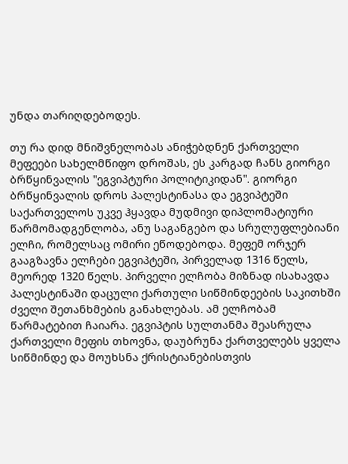უნდა თარიღდებოდეს.

თუ რა დიდ მნიშვნელობას ანიჭებდნენ ქართველი მეფეები სახელმწიფო დროშას, ეს კარგად ჩანს გიორგი ბრწყინვალის "ეგვიპტური პოლიტიკიდან". გიორგი ბრწყინვალის დროს პალესტინასა და ეგვიპტეში საქართველოს უკვე ჰყავდა მუდმივი დიპლომატიური წარმომადგენლობა, ანუ საგანგებო და სრულუფლებიანი ელჩი, რომელსაც ომირი ეწოდებოდა. მეფემ ორჯერ გააგზავნა ელჩები ეგვიპტეში, პირველად 1316 წელს, მეორედ 1320 წელს. პირველი ელჩობა მიზნად ისახავდა პალესტინაში დაცული ქართული სიწმინდეების საკითხში ძველი შეთანხმების განახლებას. ამ ელჩობამ წარმატებით ჩაიარა. ეგვიპტის სულთანმა შეასრულა ქართველი მეფის თხოვნა, დაუბრუნა ქართველებს ყველა სიწმინდე და მოუხსნა ქრისტიანებისთვის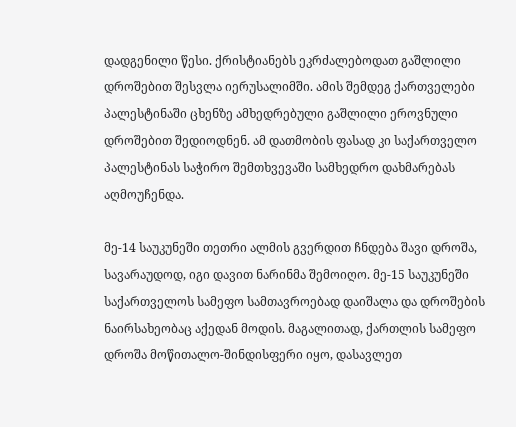დადგენილი წესი. ქრისტიანებს ეკრძალებოდათ გაშლილი დროშებით შესვლა იერუსალიმში. ამის შემდეგ ქართველები პალესტინაში ცხენზე ამხედრებული გაშლილი ეროვნული დროშებით შედიოდნენ. ამ დათმობის ფასად კი საქართველო პალესტინას საჭირო შემთხვევაში სამხედრო დახმარებას აღმოუჩენდა.

მე-14 საუკუნეში თეთრი ალმის გვერდით ჩნდება შავი დროშა, სავარაუდოდ, იგი დავით ნარინმა შემოიღო. მე-15 საუკუნეში საქართველოს სამეფო სამთავროებად დაიშალა და დროშების ნაირსახეობაც აქედან მოდის. მაგალითად, ქართლის სამეფო დროშა მოწითალო-შინდისფერი იყო, დასავლეთ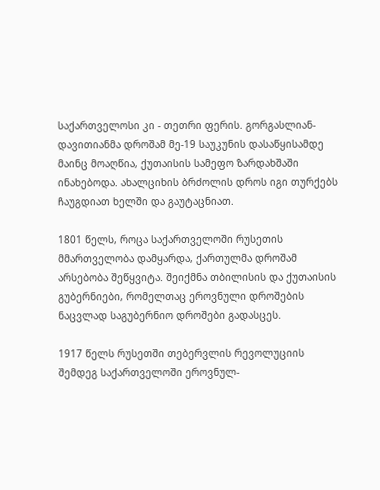საქართველოსი კი - თეთრი ფერის. გორგასლიან-დავითიანმა დროშამ მე-19 საუკუნის დასაწყისამდე მაინც მოაღწია, ქუთაისის სამეფო ზარდახშაში ინახებოდა. ახალციხის ბრძოლის დროს იგი თურქებს ჩაუგდიათ ხელში და გაუტაცნიათ.

1801 წელს, როცა საქართველოში რუსეთის მმართველობა დამყარდა, ქართულმა დროშამ არსებობა შეწყვიტა. შეიქმნა თბილისის და ქუთაისის გუბერნიები, რომელთაც ეროვნული დროშების ნაცვლად საგუბერნიო დროშები გადასცეს.

1917 წელს რუსეთში თებერვლის რევოლუციის შემდეგ საქართველოში ეროვნულ-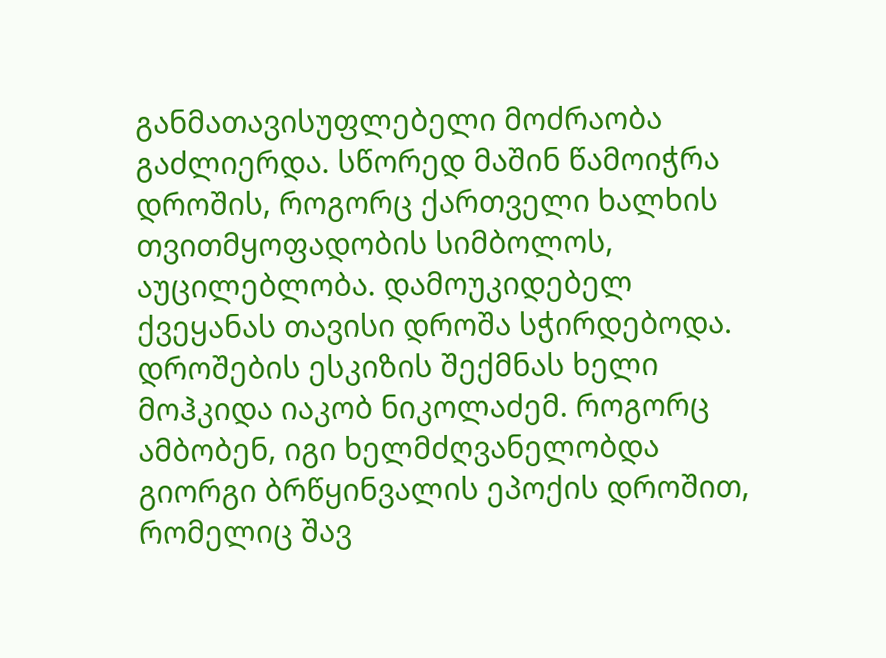განმათავისუფლებელი მოძრაობა გაძლიერდა. სწორედ მაშინ წამოიჭრა დროშის, როგორც ქართველი ხალხის თვითმყოფადობის სიმბოლოს, აუცილებლობა. დამოუკიდებელ ქვეყანას თავისი დროშა სჭირდებოდა. დროშების ესკიზის შექმნას ხელი მოჰკიდა იაკობ ნიკოლაძემ. როგორც ამბობენ, იგი ხელმძღვანელობდა გიორგი ბრწყინვალის ეპოქის დროშით, რომელიც შავ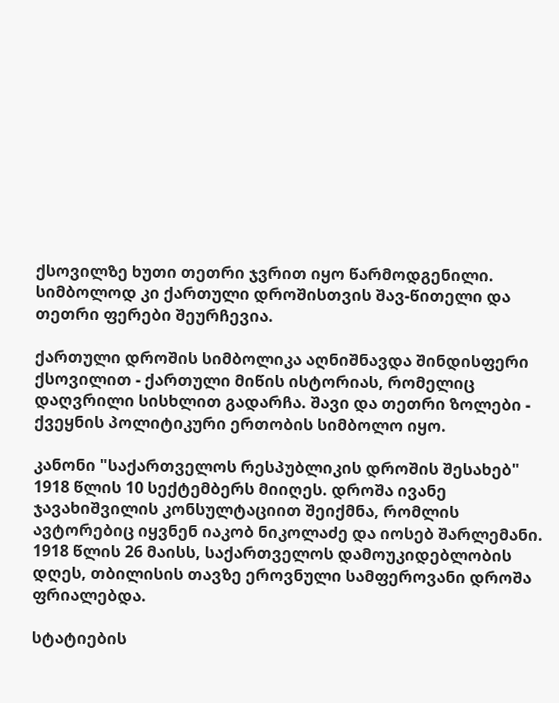ქსოვილზე ხუთი თეთრი ჯვრით იყო წარმოდგენილი. სიმბოლოდ კი ქართული დროშისთვის შავ-წითელი და თეთრი ფერები შეურჩევია.

ქართული დროშის სიმბოლიკა აღნიშნავდა შინდისფერი ქსოვილით - ქართული მიწის ისტორიას, რომელიც დაღვრილი სისხლით გადარჩა. შავი და თეთრი ზოლები - ქვეყნის პოლიტიკური ერთობის სიმბოლო იყო.

კანონი "საქართველოს რესპუბლიკის დროშის შესახებ" 1918 წლის 10 სექტემბერს მიიღეს. დროშა ივანე ჯავახიშვილის კონსულტაციით შეიქმნა, რომლის ავტორებიც იყვნენ იაკობ ნიკოლაძე და იოსებ შარლემანი. 1918 წლის 26 მაისს, საქართველოს დამოუკიდებლობის დღეს, თბილისის თავზე ეროვნული სამფეროვანი დროშა ფრიალებდა.

სტატიების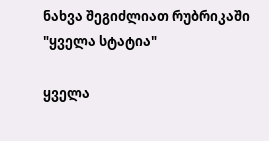ნახვა შეგიძლიათ რუბრიკაში "ყველა სტატია"

ყველა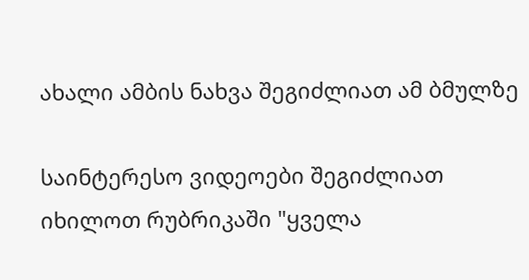ახალი ამბის ნახვა შეგიძლიათ ამ ბმულზე

საინტერესო ვიდეოები შეგიძლიათ იხილოთ რუბრიკაში "ყველა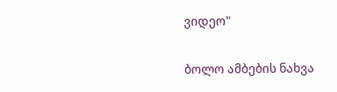ვიდეო"

ბოლო ამბების ნახვა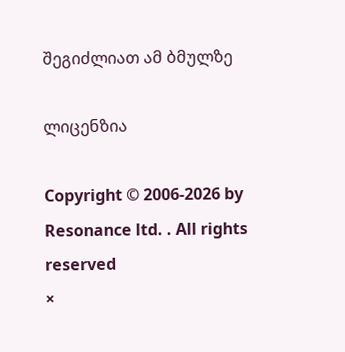შეგიძლიათ ამ ბმულზე

ლიცენზია

Copyright © 2006-2026 by Resonance ltd. . All rights reserved
×